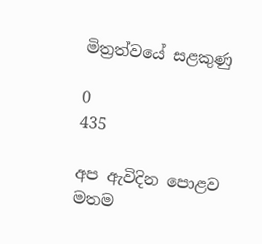මිත්‍රත්වයේ සළකුණු

0
435

අප ඇවිදින පොළව මතම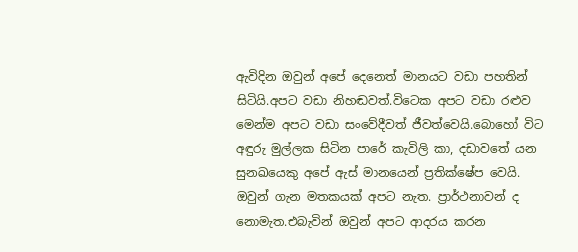ඇවිදින ඔවුන් අපේ දෙනෙත් මානයට වඩා පහතින් සිටියි.අපට වඩා නිහඬවත්.විටෙක අපට වඩා රළුව මෙන්ම අපට වඩා සංවේදීවත් ජීවත්වෙයි.බොහෝ විට අඳුරු මුල්ලක සිටින පාරේ කැවිලි කා, දඩාවතේ යන සුනඛයෙකු අපේ ඇස් මානයෙන් ප්‍රතික්ෂේප වෙයි. ඔවුන් ගැන මතකයක් අපට නැත. ප්‍රාර්ථනාවන් ද නොමැත.එබැවින් ඔවුන් අපට ආදරය කරන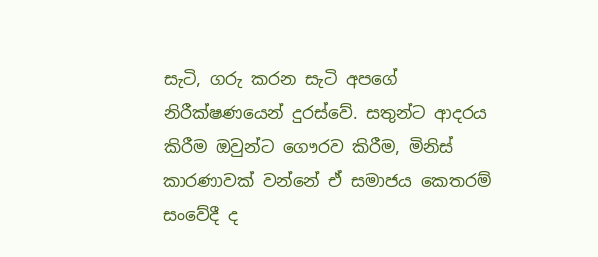සැටි, ගරු කරන සැටි අපගේ නිරීක්ෂණයෙන් දුරස්වේ. සතුන්ට ආදරය කිරීම ඔවුන්ට ගෞරව කිරීම, මිනිස් කාරණාවක් වන්නේ ඒ සමාජය කෙතරම් සංවේදී ද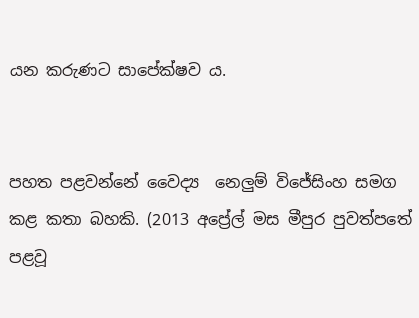යන කරුණට සාපේක්ෂව ය.


පහත පළවන්නේ ‍වෛද්‍ය  නෙලුම් විජේසිංහ සමග කළ කතා බහකි. (2013 අප්‍රේල් මස මීපුර පුවත්පතේ පළවූ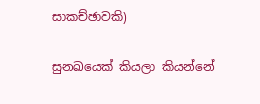සාකච්ඡාවකි)

සුනඛයෙක් කියලා කියන්නේ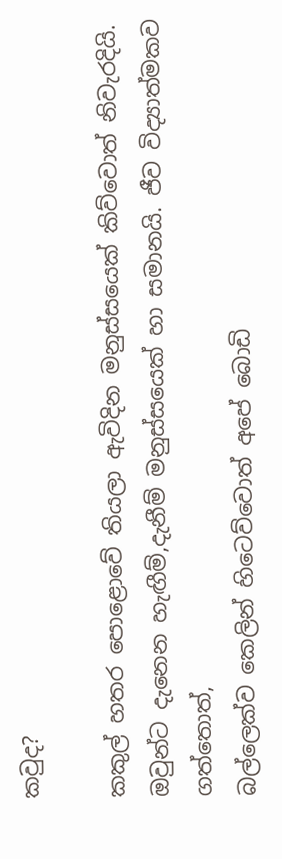කවුද?

කකුල් හතර පොළොවේ තියලා ඇවිදින මනුස්සයෙක් කිව්වොත් නිවැරදියි.
ඔවුන්ට දැනෙන හැඟීම්,දැනීම් මනුස්සයෙක් හා සමානයි. ජීව විද්‍යාත්මකව ගත්තොත්,
බල්ලෙක්ව කෙලින් හිටෙව්වොත් අපේ බොඩි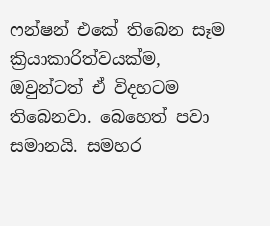ෆන්ෂන් එකේ තිබෙන සෑම ක්‍රියාකාරිත්වයක්ම, ඔවුන්ටත් ඒ විදහටම තිබෙනවා. බෙහෙත් පවා සමානයි. සමහර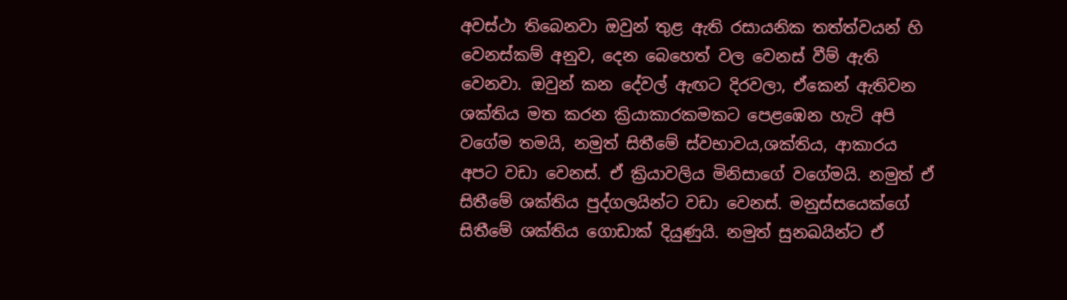අවස්ථා තිබෙනවා ඔවුන් තුළ ඇති රසායනික තත්ත්වයන් හි වෙනස්කම් අනුව, දෙන බෙහෙත් වල වෙනස් වීම් ඇති වෙනවා. ඔවුන් කන දේවල් ඇඟට දිරවලා, ඒකෙන් ඇතිවන ශක්තිය මත කරන ක්‍රියාකාරකමකට පෙළඹෙන හැටි අපි වගේම තමයි, නමුත් සිතීමේ ස්වභාවය,ශක්තිය, ආකාරය අපට වඩා වෙනස්. ඒ ක්‍රියාවලිය මිනිසාගේ වගේමයි. නමුත් ඒ සිතීමේ ශක්තිය පුද්ගලයින්ට වඩා වෙනස්. මනුස්සයෙක්ගේ සිතීමේ ශක්තිය ගොඩාක් දියුණුයි. නමුත් සුනඛයින්ට ඒ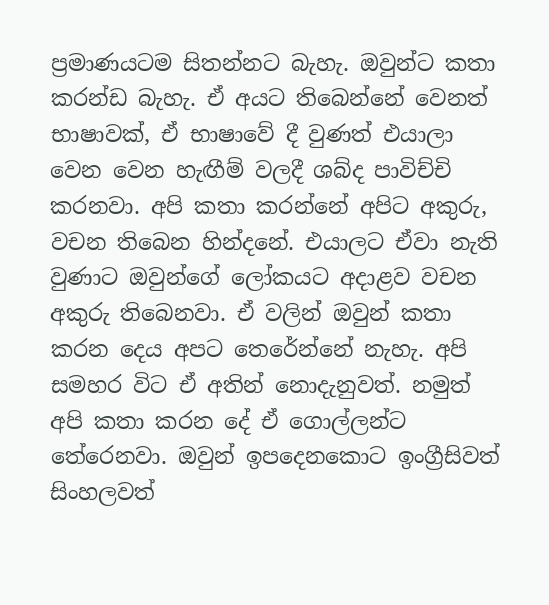ප්‍රමාණයටම සිතන්නට බැහැ. ඔවුන්ට කතා කරන්ඩ බැහැ. ඒ අයට තිබෙන්නේ වෙනත් භාෂාවක්, ඒ භාෂාවේ දී වුණත් එයාලා වෙන වෙන හැඟීම් වලදී ශබ්ද පාවිච්චි කරනවා. අපි කතා කරන්නේ අපිට අකුරු, වචන තිබෙන හින්දනේ. එයාලට ඒවා නැති වුණාට ඔවුන්ගේ ලෝකයට අදාළව වචන අකුරු තිබෙනවා. ඒ වලින් ඔවුන් කතා කරන දෙය අපට තෙරේන්නේ නැහැ. අපි සමහර විට ඒ අතින් නොදැනුවත්. නමුත් අපි කතා කරන දේ ඒ ගොල්ලන්ට තේරෙනවා. ඔවුන් ඉපදෙනකොට ඉංග්‍රීසිවත් සිංහලවත්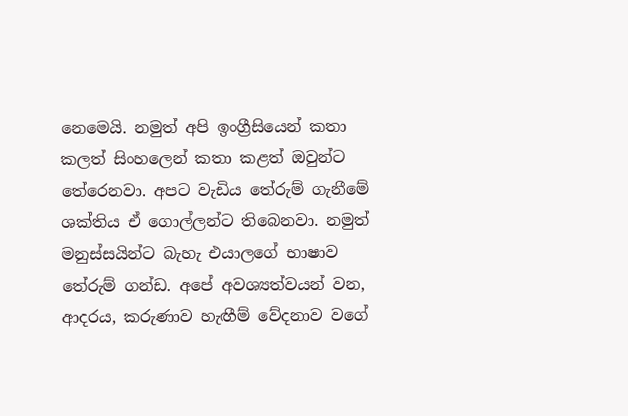නෙමෙයි. නමුත් අපි ඉංග්‍රීසියෙන් කතා කලත් සිංහලෙන් කතා කළත් ඔවුන්ට තේරෙනවා. අපට වැඩිය තේරුම් ගැනීමේ ශක්තිය ඒ ගොල්ලන්ට තිබෙනවා. නමුත් මනුස්සයින්ට බැහැ එයාලගේ භාෂාව තේරුම් ගන්ඩ. අපේ අවශ්‍යත්වයන් වන, ආදරය, කරුණාව හැඟීම් වේදනාව වගේ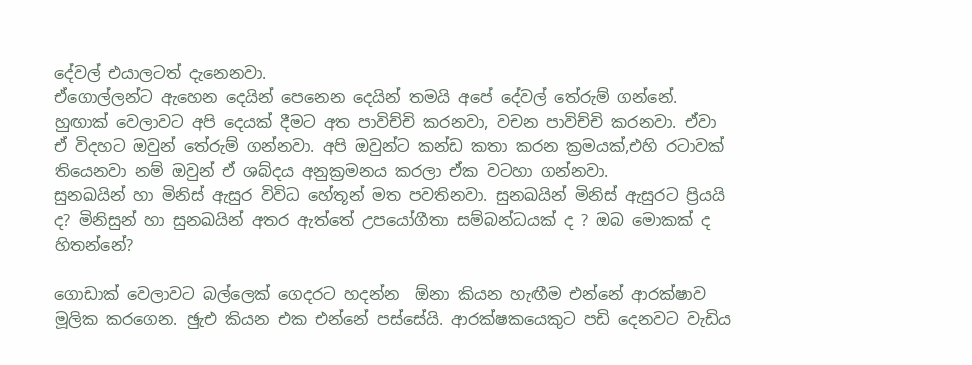දේවල් එයාලටත් දැනෙනවා.
ඒගොල්ලන්ට ඇහෙන දෙයින් පෙනෙන දෙයින් තමයි අපේ දේවල් තේරුම් ගන්නේ. හුඟාක් වෙලාවට අපි දෙයක් දීමට අත පාවිච්චි කරනවා, වචන පාවිච්චි කරනවා. ඒවා ඒ විදහට ඔවුන් තේරුම් ගන්නවා. අපි ඔවුන්ට කන්ඩ කතා කරන ක්‍රමයක්,එහි රටාවක් තියෙනවා නම් ඔවුන් ඒ ශබ්දය අනුක්‍රමනය කරලා ඒක වටහා ගන්නවා.
සුනඛයින් හා මිනිස් ඇසුර විවිධ හේතූන් මත පවතිනවා. සුනඛයින් මිනිස් ඇසුරට ප්‍රියයි ද? මිනිසුන් හා සුනඛයින් අතර ඇත්තේ උපයෝගීතා සම්බන්ධයක් ද ? ඔබ මොකක් ද හිතන්නේ?

ගොඩාක් වෙලාවට බල්ලෙක් ගෙදරට හදන්න  ඕනා කියන හැඟීම එන්නේ ආරක්ෂාව මූලික කරගෙන. ඡුැඑ කියන එක එන්නේ පස්සේයි. ආරක්ෂකයෙකුට පඩි දෙනවට වැඩිය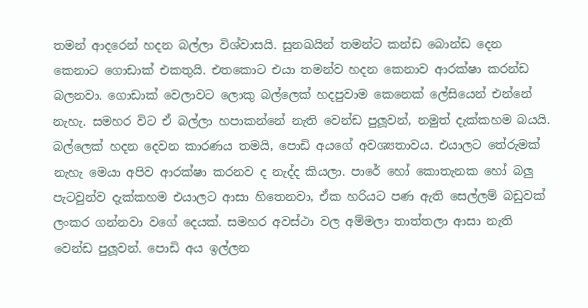තමන් ආදරෙන් හදන බල්ලා විශ්වාසයි. සුනඛයින් තමන්ට කන්ඩ බොන්ඩ දෙන කෙනාට ගොඩාක් එකතුයි. එතකොට එයා තමන්ව හදන කෙනාව ආරක්ෂා කරන්ඩ බලනවා. ගොඩාක් වෙලාවට ලොකු බල්ලෙක් හදපුවාම කෙනෙක් ලේසියෙන් එන්නේ නැහැ. සමහර විට ඒ බල්ලා හපාකන්නේ නැති වෙන්ඩ පුලූවන්, නමුත් දැක්කහම බයයි. බල්ලෙක් හදන දෙවන කාරණය තමයි, පොඩි අයගේ අවශ්‍යතාවය. එයාලට තේරුමක් නැහැ මෙයා අපිව ආරක්ෂා කරනව ද නැද්ද කියලා. පාරේ හෝ කොතැනක හෝ බලු පැටවුන්ව දැක්කහම එයාලට ආසා හිතෙනවා, ඒක හරියට පණ ඇති සෙල්ලම් බඩුවක් ලංකර ගන්නවා වගේ දෙයක්. සමහර අවස්ථා වල අම්මලා තාත්තලා ආසා නැති වෙන්ඩ පුලූවන්. පොඩි අය ඉල්ලන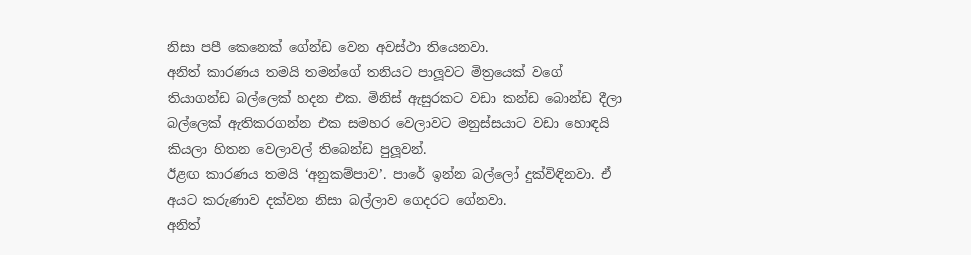නිසා පපී කෙනෙක් ගේන්ඩ වෙන අවස්ථා තියෙනවා.
අනිත් කාරණය තමයි තමන්ගේ තනියට පාලූවට මිත්‍රයෙක් වගේ තියාගන්ඩ බල්ලෙක් හදන එක. මිනිස් ඇසුරකට වඩා කන්ඩ බොන්ඩ දීලා බල්ලෙක් ඇතිකරගන්න එක සමහර වෙලාවට මනුස්සයාට වඩා හොඳයි කියලා හිතන වෙලාවල් තිබෙන්ඩ පුලූවන්.
ඊළඟ කාරණය තමයි ‘අනුකම්පාව’. පාරේ ඉන්න බල්ලෝ දුක්විඳිනවා. ඒ අයට කරුණාව දක්වන නිසා බල්ලාව ගෙදරට ගේනවා.
අනිත්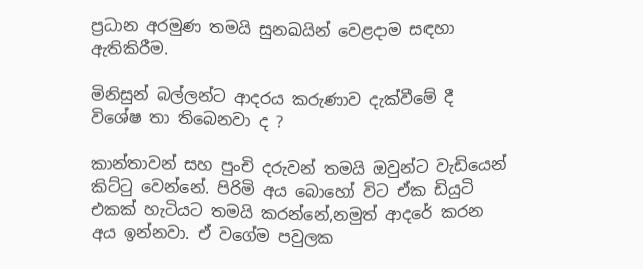ප්‍රධාන අරමුණ තමයි සුනඛයින් වෙළදාම සඳහා ඇතිකිරීම.

මිනිසුන් බල්ලන්ට ආදරය කරුණාව දැක්වීමේ දී විශේෂ තා තිබෙනවා ද ?

කාන්තාවන් සහ පුංචි දරුවන් තමයි ඔවුන්ට වැඩියෙන් කිට්ටු වෙන්නේ. පිරිමි අය බොහෝ විට ඒක ඩියුටි එකක් හැටියට තමයි කරන්නේ,නමුත් ආදරේ කරන අය ඉන්නවා. ඒ වගේම පවුලක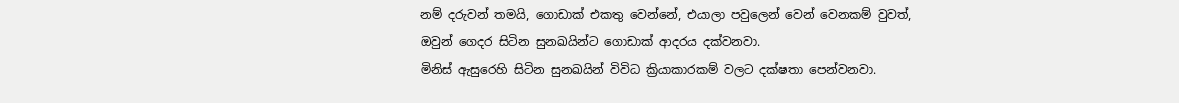නම් දරුවන් තමයි, ගොඩාක් එකතු වෙන්නේ, එයාලා පවුලෙන් වෙන් වෙනකම් වුවත්, ඔවුන් ගෙදර සිටින සුනඛයින්ට ගොඩාක් ආදරය දක්වනවා.
මිනිස් ඇසුරෙහි සිටින සුනඛයින් විවිධ ක්‍රියාකාරකම් වලට දක්ෂතා පෙන්වනවා.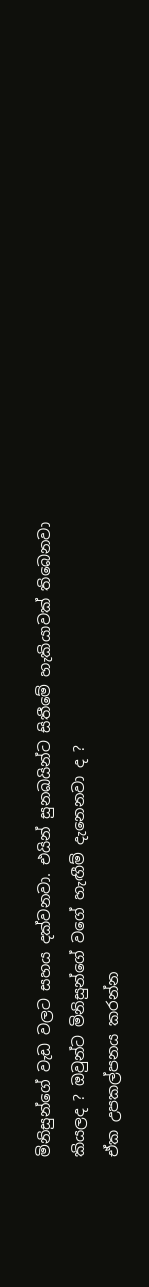මිනිසුන්ගේ වැඩ වලට සහය දක්වනවා. එයින් සුනඛයින්ට සිතීමේ හැකියාවක් තිබෙනවා කියලද ? ඔවුන්ට මිනිසුන්ගේ වගේ හැඟීම් දැනෙනවා ද ?
ඒක උපකල්පනය කරන්න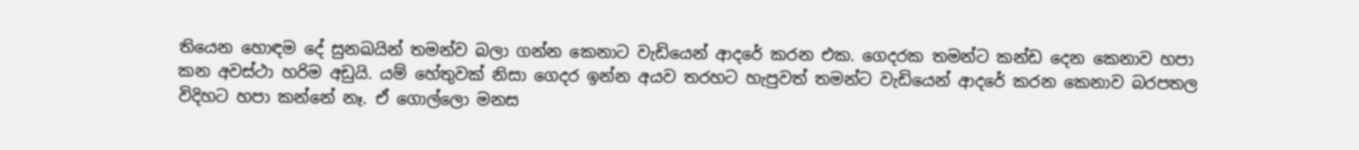තියෙන හොඳම දේ සුනඛයින් තමන්ව බලා ගන්න කෙනාට වැඩියෙන් ආදරේ කරන එක. ගෙදරක තමන්ට කන්ඩ දෙන කෙනාව හපා කන අවස්ථා හරිම අඩුයි. යම් හේතුවක් නිසා ගෙදර ඉන්න අයව තරහට හැපුවත් තමන්ට වැඩියෙන් ආදරේ කරන කෙනාව බරපතල විදිහට හපා කන්නේ නෑ. ඒ ගොල්ලො මනස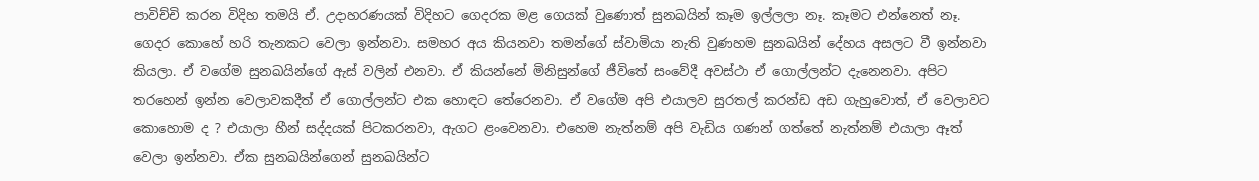පාවිච්චි කරන විදිහ තමයි ඒ. උදාහරණයක් විදිහට ගෙදරක මළ ගෙයක් වුණොත් සුනඛයින් කෑම ඉල්ලලා නෑ. කෑමට එන්නෙත් නෑ. ගෙදර කොහේ හරි තැනකට වෙලා ඉන්නවා. සමහර අය කියනවා තමන්ගේ ස්වාමියා නැති වුණහම සුනඛයින් දේහය අසලට වී ඉන්නවා කියලා. ඒ වගේම සුනඛයින්ගේ ඇස් වලින් එනවා. ඒ කියන්නේ මිනිසුන්ගේ ජීවිතේ සංවේදී අවස්ථා ඒ ගොල්ලන්ට දැනෙනවා. අපිට තරහෙන් ඉන්න වෙලාවකදීත් ඒ ගොල්ලන්ට එක හොඳට තේරෙනවා. ඒ වගේම අපි එයාලව සුරතල් කරන්ඩ අඩ ගැහුවොත්, ඒ වෙලාවට කොහොම ද ? එයාලා හීන් සද්දයක් පිටකරනවා, ඇගට ළංවෙනවා. එහෙම නැත්නම් අපි වැඩිය ගණන් ගත්තේ නැත්නම් එයාලා ඈත් වෙලා ඉන්නවා. ඒක සුනඛයින්ගෙන් සුනඛයින්ට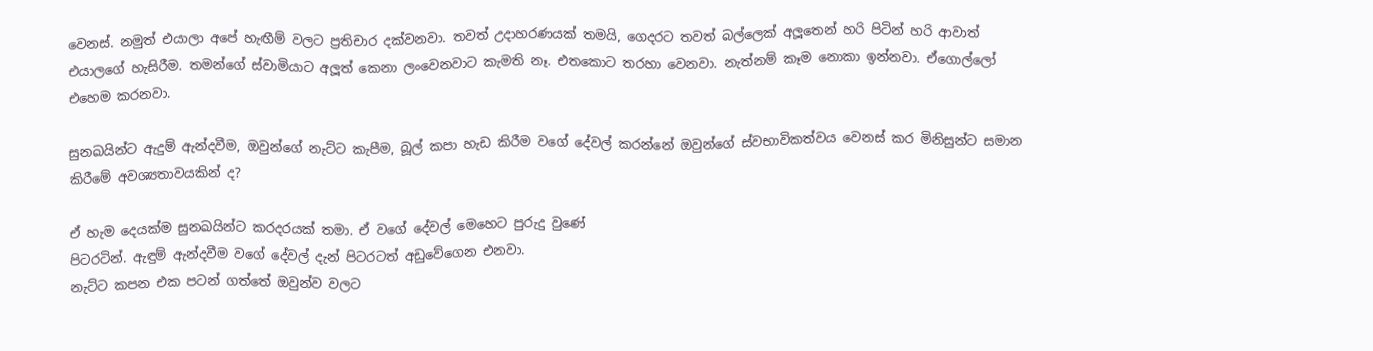වෙනස්. නමුත් එයාලා අපේ හැඟීම් වලට ප්‍රතිචාර දක්වනවා. තවත් උදාහරණයක් තමයි, ගෙදරට තවත් බල්ලෙක් අලූතෙන් හරි පිටින් හරි ආවාත් එයාලගේ හැසිරීම. තමන්ගේ ස්වාමියාට අලූත් කෙනා ලංවෙනවාට කැමති නෑ. එතකොට තරහා වෙනවා. නැත්නම් කෑම නොකා ඉන්නවා. ඒගොල්ලෝ එහෙම කරනවා.

සුනඛයින්ට ඇදුම් ඇන්දවීම, ඔවුන්ගේ නැට්ට කැපීම, බූල් කපා හැඩ කිරීම වගේ දේවල් කරන්නේ ඔවුන්ගේ ස්වභාවිකත්වය වෙනස් කර මිනිසුන්ට සමාන කිරීමේ අවශ්‍යතාවයකින් ද?

ඒ හැම දෙයක්ම සුනඛයින්ට කරදරයක් තමා. ඒ වගේ දේවල් මෙහෙට පුරුදු වුණේ
පිටරටින්. ඇඳුම් ඇන්දවීම වගේ දේවල් දැන් පිටරටත් අඩුවේගෙන එනවා.
නැට්ට කපන එක පටන් ගත්තේ ඔවුන්ව වලට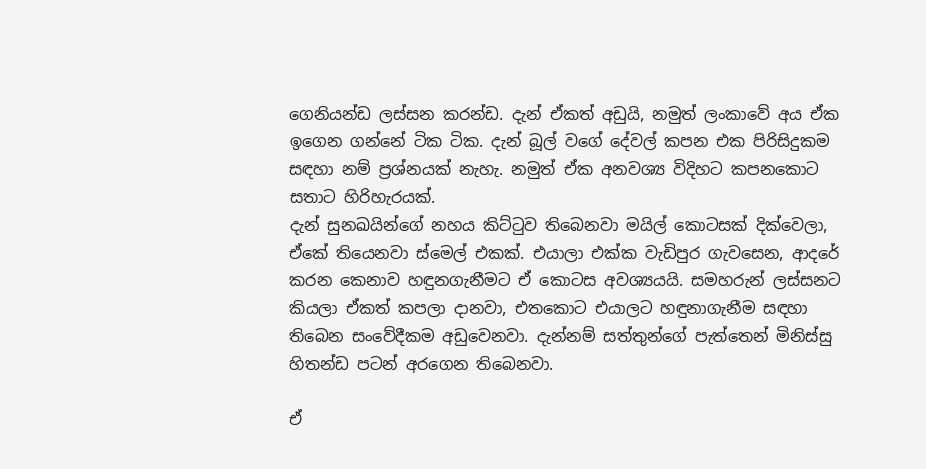ගෙනියන්ඩ ලස්සන කරන්ඩ. දැන් ඒකත් අඩුයි, නමුත් ලංකාවේ අය ඒක ඉගෙන ගන්නේ ටික ටික. දැන් බූල් වගේ දේවල් කපන එක පිරිසිදුකම සඳහා නම් ප්‍රශ්නයක් නැහැ. නමුත් ඒක අනවශ්‍ය විදිහට කපනකොට සතාට හිරිහැරයක්.
දැන් සුනඛයින්ගේ නහය කිට්ටුව තිබෙනවා මයිල් කොටසක් දික්වෙලා, ඒකේ තියෙනවා ස්මෙල් එකක්. එයාලා එක්ක වැඩිපුර ගැවසෙන, ආදරේ කරන කෙනාව හඳුනගැනීමට ඒ කොටස අවශ්‍යයයි. සමහරුන් ලස්සනට කියලා ඒකත් කපලා දානවා, එතකොට එයාලට හඳුනාගැනීම සඳහා තිබෙන සංවේදීකම අඩුවෙනවා. දැන්නම් සත්තුන්ගේ පැත්තෙන් මිනිස්සු හිතන්ඩ පටන් අරගෙන තිබෙනවා.

ඒ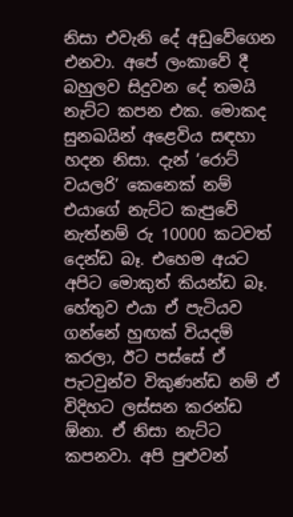නිසා එවැනි දේ අඩුවේගෙන එනවා. අපේ ලංකාවේ දී බහුලව සිදුවන දේ තමයි නැට්ට කපන එක. මොකද සුනඛයින් අළෙවිය සඳහා හදන නිසා. දැන් ‘රොට් වයලරි’ කෙනෙක් නම් එයාගේ නැට්ට කැපුවේ නැත්නම් රු 10000 කටවත් දෙන්ඩ බෑ. එහෙම අයට අපිට මොකුත් කියන්ඩ බෑ. හේතුව එයා ඒ පැටියව ගන්නේ හුඟක් වියදම් කරලා, ඊට පස්සේ ඒ පැටවුන්ව විකුණන්ඩ නම් ඒ විදිහට ලස්සන කරන්ඩ  ඕනා. ඒ නිසා නැට්ට කපනවා. අපි පුළුවන්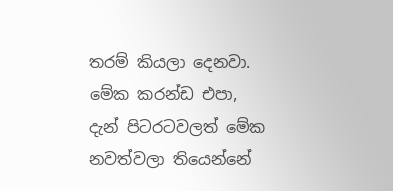තරම් කියලා දෙනවා. මේක කරන්ඩ එපා, දැන් පිටරටවලත් මේක නවත්වලා තියෙන්නේ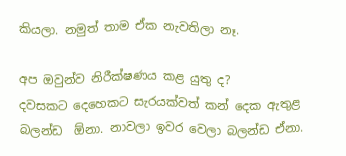කියලා. නමුත් තාම ඒක නැවතිලා නෑ.

අප ඔවුන්ව නිරීක්ෂණය කළ යුතු ද?
දවසකට දෙහෙකට සැරයක්වත් කන් දෙක ඇතුළ බලන්ඩ  ඕනා. නාවලා ඉවර වෙලා බලන්ඩ ඒනා.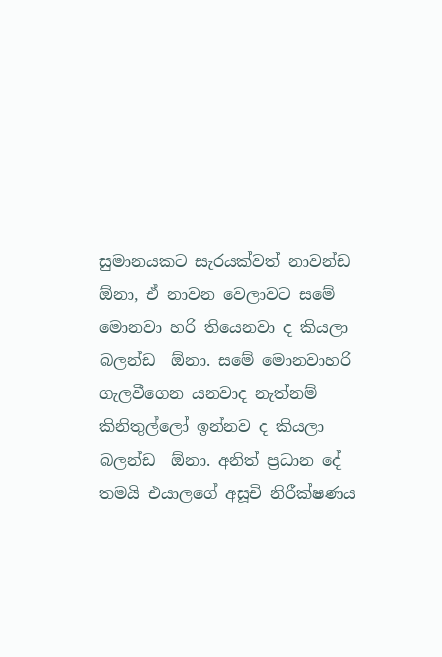සුමානයකට සැරයක්වත් නාවන්ඩ  ඕනා, ඒ නාවන වෙලාවට සමේ මොනවා හරි තියෙනවා ද කියලා බලන්ඩ  ඕනා. සමේ මොනවාහරි ගැලවීගෙන යනවාද නැත්නම් කිනිතුල්ලෝ ඉන්නව ද කියලා බලන්ඩ  ඕනා. අනිත් ප්‍රධාන දේ තමයි එයාලගේ අසූචි නිරීක්ෂණය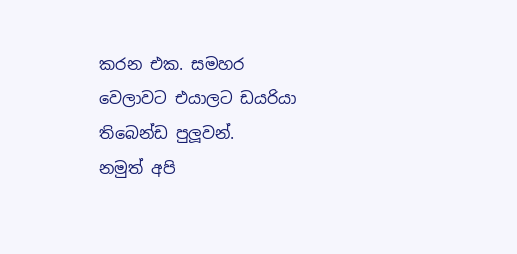කරන එක. සමහර වෙලාවට එයාලට ඩයරියා තිබෙන්ඩ පුලූවන්.
නමුත් අපි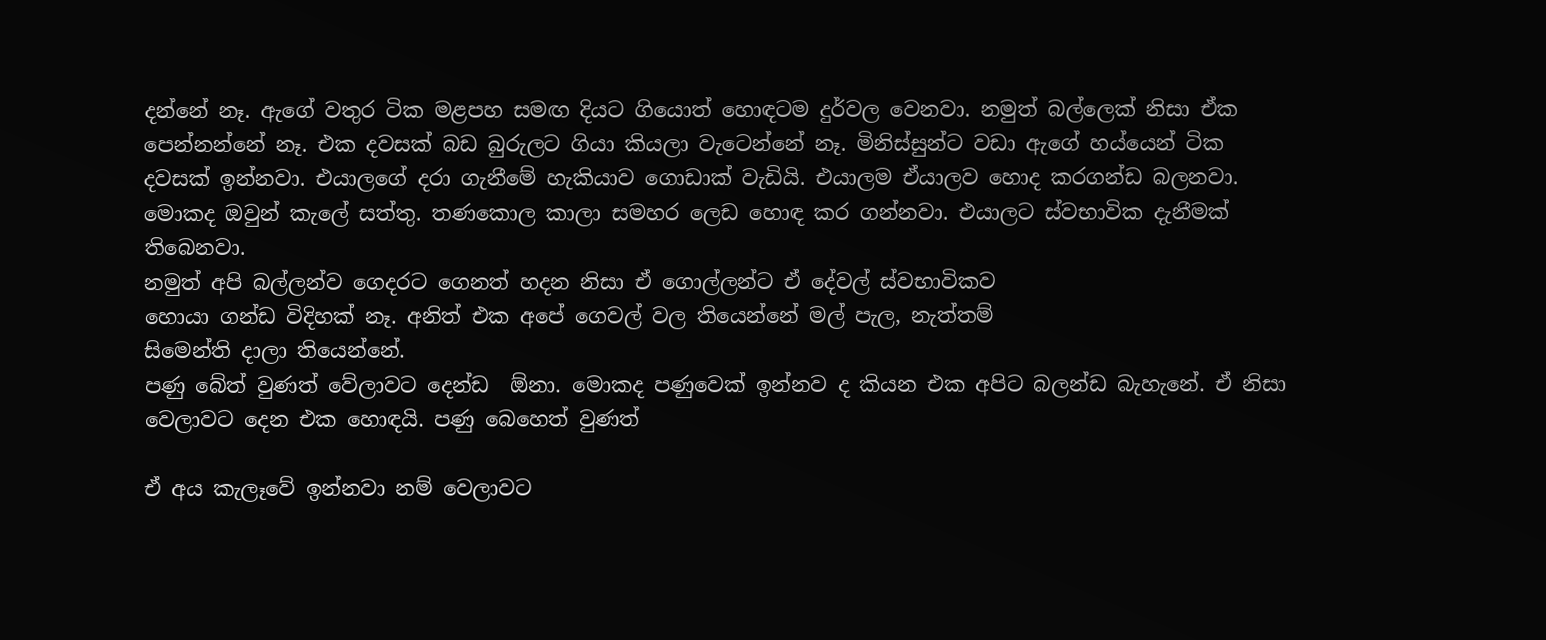දන්නේ නෑ. ඇගේ වතුර ටික මළපහ සමඟ දියට ගියොත් හොඳටම දුර්වල වෙනවා. නමුත් බල්ලෙක් නිසා ඒක පෙන්නන්නේ නෑ. එක දවසක් බඩ බුරුලට ගියා කියලා වැටෙන්නේ නෑ. මිනිස්සුන්ට වඩා ඇගේ හය්යෙන් ටික දවසක් ඉන්නවා. එයාලගේ දරා ගැනීමේ හැකියාව ගොඩාක් වැඩියි. එයාලම ඒයාලව හොද කරගන්ඩ බලනවා. මොකද ඔවුන් කැලේ සත්තු. තණකොල කාලා සමහර ලෙඩ හොඳ කර ගන්නවා. එයාලට ස්වභාවික දැනීමක් තිබෙනවා.
නමුත් අපි බල්ලන්ව ගෙදරට ගෙනත් හදන නිසා ඒ ගොල්ලන්ට ඒ දේවල් ස්වභාවිකව
හොයා ගන්ඩ විදිහක් නෑ. අනිත් එක අපේ ගෙවල් වල තියෙන්නේ මල් පැල, නැත්තම්
සිමෙන්ති දාලා තියෙන්නේ.
පණු බේත් වුණත් වේලාවට දෙන්ඩ  ඕනා. මොකද පණුවෙක් ඉන්නව ද කියන එක අපිට බලන්ඩ බැහැනේ. ඒ නිසා වෙලාවට දෙන එක හොඳයි. පණු බෙහෙත් වුණත්

ඒ අය කැලෑවේ ඉන්නවා නම් වෙලාවට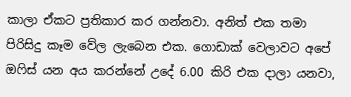කාලා ඒකට ප්‍රතිකාර කර ගන්නවා. අනිත් එක තමා පිරිසිදු කෑම වේල ලැබෙන එක. ගොඩාක් වෙලාවට අපේ ඔෆිස් යන අය කරන්නේ උදේ 6.00 කිරි එක දාලා යනවා,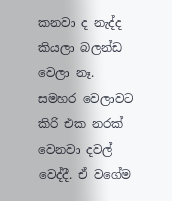කනවා ද නැද්ද කියලා බලන්ඩ වෙලා නෑ. සමහර වෙලාවට කිරි එක නරක් වෙනවා දවල් වෙද්දී. ඒ වගේම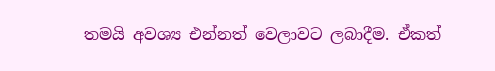තමයි අවශ්‍ය එන්නත් වෙලාවට ලබාදීම. ඒකත්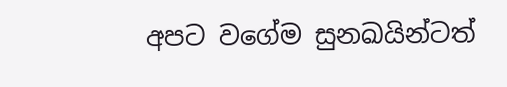අපට වගේම සුනඛයින්ටත්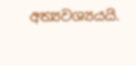අත්‍යවශ්‍යයයි.